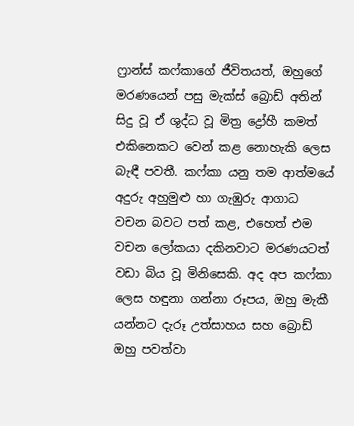ෆ්‍රාන්ස් කෆ්කාගේ ජීවිතයත්, ඔහුගේ මරණයෙන් පසු මැක්ස් බ්‍රොඩ් අතින් සිදු වූ ඒ ශුද්ධ වූ මිත්‍ර ද්‍රෝහී කමත්  එකිනෙකට වෙන් කළ නොහැකි ලෙස බැඳී පවතී. කෆ්කා යනු තම ආත්මයේ අදුරු අහුමුළු හා ගැඹුරු ආගාධ වචන බවට පත් කළ, එහෙත් එම වචන ලෝකයා දකිනවාට මරණයටත් වඩා බිය වූ මිනිසෙකි. අද අප කෆ්කා ලෙස හඳුනා ගන්නා රූපය, ඔහු මැකී යන්නට දැරූ උත්සාහය සහ බ්‍රොඩ් ඔහු පවත්වා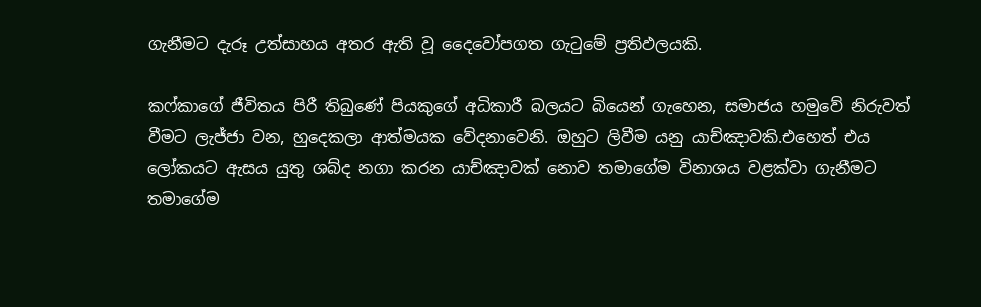ගැනීමට දැරූ උත්සාහය අතර ඇති වූ දෛවෝපගත ගැටුමේ ප්‍රතිඵලයකි.

කෆ්කාගේ ජීවිතය පිරී තිබුණේ පියකුගේ අධිකාරී බලයට බියෙන් ගැහෙන, සමාජය හමුවේ නිරුවත් වීමට ලැජ්ජා වන, හුදෙකලා ආත්මයක වේදනාවෙනි. ඔහුට ලිවීම යනු යාච්ඤාවකි.එහෙත් එය ලෝකයට ඇසය යුතු ශබ්ද නගා කරන යාච්ඤාවක් නොව තමාගේම විනාශය වළක්වා ගැනීමට තමාගේම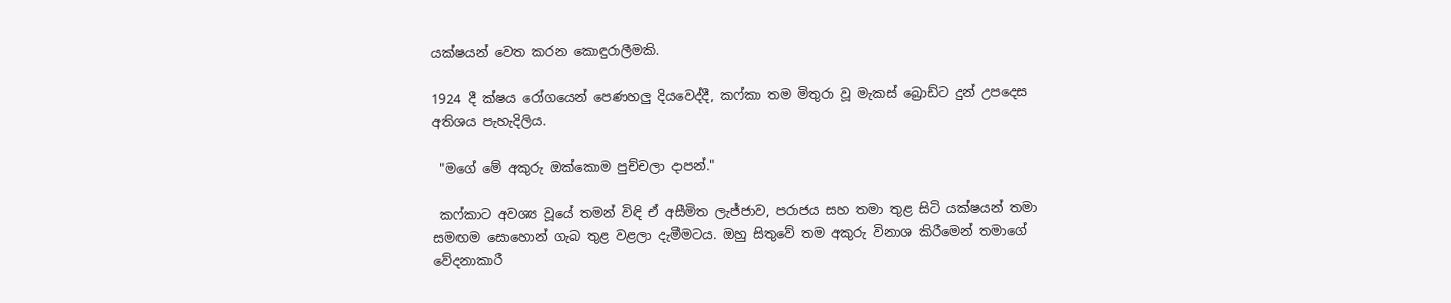යක්ෂයන් වෙත කරන කොඳුරාලීමකි.

1924 දී ක්ෂය රෝගයෙන් පෙණහලු දියවෙද්දී, කෆ්කා තම මිතුරා වූ මැකස් බ්‍රොඩ්ට දුන් උපදෙස අතිශය පැහැදිලිය.

 "මගේ මේ අකුරු ඔක්කොම පුච්චලා දාපන්."

 කෆ්කාට අවශ්‍ය වූයේ තමන් විඳි ඒ අසීමිත ලැජ්ජාව, පරාජය සහ තමා තුළ සිටි යක්ෂයන් තමා සමඟම සොහොන් ගැබ තුළ වළලා දැමීමටය. ඔහු සිතුවේ තම අකුරු විනාශ කිරීමෙන් තමාගේ වේදනාකාරී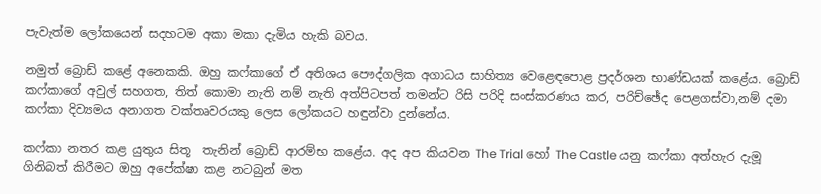පැවැත්ම ලෝකයෙන් සදහටම අකා මකා දැමිය හැකි බවය.

නමුත් බ්‍රොඩ් කළේ අනෙකකි. ඔහු කෆ්කාගේ ඒ අතිශය පෞද්ගලික අගාධය සාහිත්‍ය වෙළෙඳපොළ ප්‍රදර්ශන භාණ්ඩයක් කළේය. බ්‍රොඩ් කෆ්කාගේ අවුල් සහගත, තිත් කොමා නැති නම් නැති අත්පිටපත් තමන්ට රිසි පරිදි සංස්කරණය කර, පරිච්ඡේද පෙළගස්වා,නම් දමා කෆ්කා දිව්‍යමය අනාගත වක්තෘවරයකු ලෙස ලෝකයට හඳුන්වා දුන්නේය.

කෆ්කා නතර කළ යුතුය සිතූ  තැනින් බ්‍රොඩ් ආරම්භ කළේය. අද අප කියවන The Trial හෝ The Castle යනු කෆ්කා අත්හැර දැමූ ගිනිබත් කිරීමට ඔහු අපේක්ෂා කළ නටබුන් මත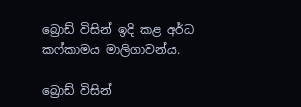බ්‍රොඩ් විසින් ඉදි කළ අර්ධ කෆ්කාමය මාලිගාවන්ය.

බ්‍රොඩ් විසින්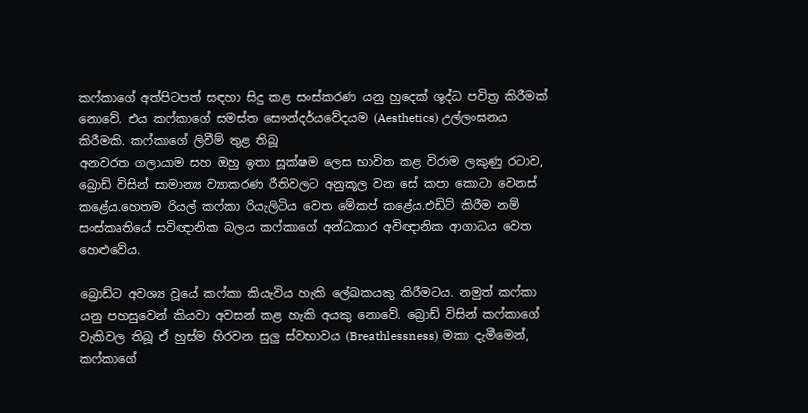කෆ්කාගේ අත්පිටපත් සඳහා සිදු කළ සංස්කරණ යනු හුදෙක් ශුද්ධ පවිත්‍ර කිරීමක් නොවේ. එය කෆ්කාගේ සමස්ත සෞන්දර්යවේදයම (Aesthetics) උල්ලංඝනය කිරීමකි. කෆ්කාගේ ලිවීම් තුළ තිබූ
අනවරත ගලායාම සහ ඔහු ඉතා සූක්ෂම ලෙස භාවිත කළ විරාම ලකුණු රටාව, බ්‍රොඩ් විසින් සාමාන්‍ය ව්‍යාකරණ රීතිවලට අනුකූල වන සේ කපා කොටා වෙනස් කළේය.හෙතම රියල් කෆ්කා රියැලිටිය වෙත මේකප් කළේය.එඩිට් කිරීම නම් සංස්කෘතියේ සවිඥානික බලය කෆ්කාගේ අන්ධකාර අවිඥානික ආගාධය වෙත හෙළුවේය.

බ්‍රොඩ්ට අවශ්‍ය වූයේ කෆ්කා කියැවිය හැකි ලේඛකයකු කිරීමටය. නමුත් කෆ්කා යනු පහසුවෙන් කියවා අවසන් කළ හැකි අයකු නොවේ. බ්‍රොඩ් විසින් කෆ්කාගේ වැකිවල තිබූ ඒ හුස්ම හිරවන සුලු ස්වභාවය (Breathlessness) මකා දැමීමෙන්, කෆ්කාගේ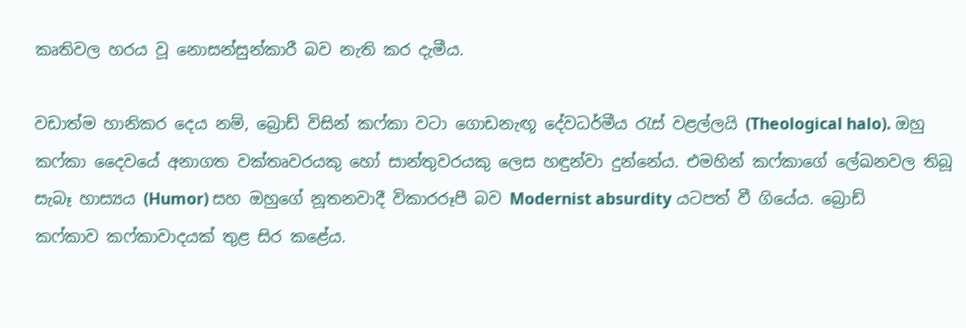කෘතිවල හරය වූ නොසන්සුන්කාරී බව නැති කර දැමීය.

වඩාත්ම හානිකර දෙය නම්, බ්‍රොඩ් විසින් කෆ්කා වටා ගොඩනැඟූ දේවධර්මීය රැස් වළල්ලයි (Theological halo). ඔහු කෆ්කා දෛවයේ අනාගත වක්තෘවරයකු හෝ සාන්තුවරයකු ලෙස හඳුන්වා දුන්නේය. එමහින් කෆ්කාගේ ලේඛනවල තිබූ සැබෑ හාස්‍යය (Humor) සහ ඔහුගේ නූතනවාදී විකාරරූපී බව Modernist absurdity යටපත් වී ගියේය. බ්‍රොඩ්  කෆ්කාව කෆ්කාවාදයක් තුළ සිර කළේය.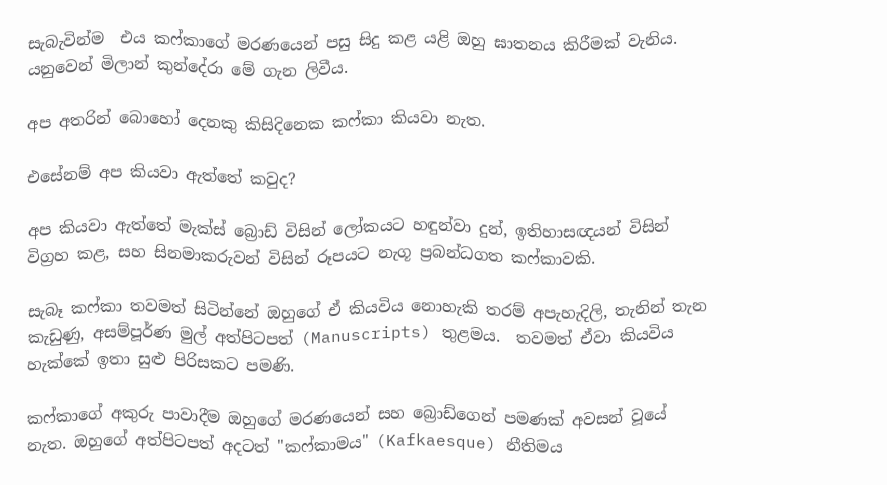සැබැවින්ම  එය කෆ්කාගේ මරණයෙන් පසු සිදු කළ යළි ඔහු ඝාතනය කිරීමක් වැනිය. යනුවෙන් මිලාන් කුන්දේරා මේ ගැන ලිවීය.

අප අතරින් බොහෝ දෙනකු කිසිදිනෙක කෆ්කා කියවා නැත.

එසේනම් අප කියවා ඇත්තේ කවුද?

අප කියවා ඇත්තේ මැක්ස් බ්‍රොඩ් විසින් ලෝකයට හඳුන්වා දුන්, ඉතිහාසඥයන් විසින් විග්‍රහ කළ, සහ සිනමාකරුවන් විසින් රූපයට නැගූ ප්‍රබන්ධගත කෆ්කාවකි.

සැබෑ කෆ්කා තවමත් සිටින්නේ ඔහුගේ ඒ කියවිය නොහැකි තරම් අපැහැදිලි, තැනින් තැන කැඩුණු, අසම්පූර්ණ මුල් අත්පිටපත් (Manuscripts) තුළමය.  තවමත් ඒවා කියවිය හැක්කේ ඉතා සුළු පිරිසකට පමණි.

කෆ්කාගේ අකුරු පාවාදීම ඔහුගේ මරණයෙන් සහ බ්‍රොඩ්ගෙන් පමණක් අවසන් වූයේ නැත. ඔහුගේ අත්පිටපත් අදටත් "කෆ්කාමය" (Kafkaesque) නීතිමය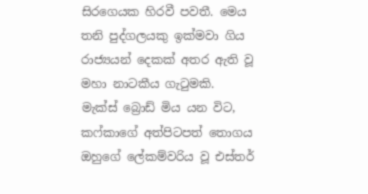සිරගෙයක හිරවී පවතී. මෙය තනි පුද්ගලයකු ඉක්මවා ගිය රාජ්‍යයන් දෙකක් අතර ඇති වූ මහා නාටකීය ගැටුමකි.
මැක්ස් බ්‍රොඩ් මිය යන විට, කෆ්කාගේ අත්පිටපත් තොගය ඔහුගේ ලේකම්වරිය වූ එස්තර්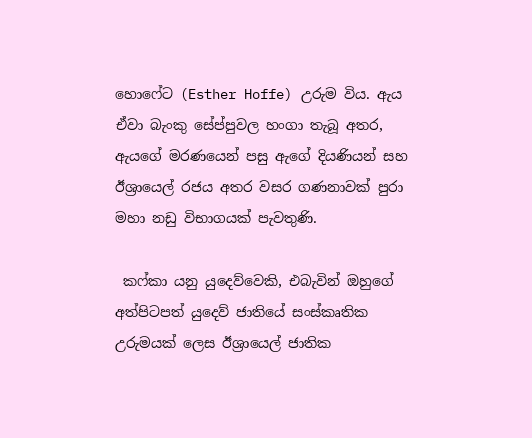හොෆේට (Esther Hoffe) උරුම විය. ඇය ඒවා බැංකු සේප්පුවල හංගා තැබූ අතර, ඇයගේ මරණයෙන් පසු ඇගේ දියණියන් සහ ඊශ්‍රායෙල් රජය අතර වසර ගණනාවක් පුරා මහා නඩු විභාගයක් පැවතුණි.

 කෆ්කා යනු යුදෙව්වෙකි, එබැවින් ඔහුගේ අත්පිටපත් යුදෙව් ජාතියේ සංස්කෘතික උරුමයක් ලෙස ඊශ්‍රායෙල් ජාතික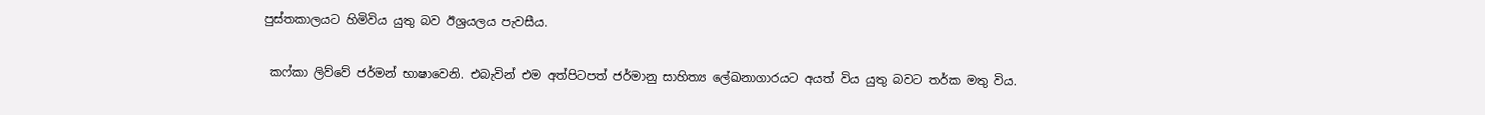පුස්තකාලයට හිමිවිය යුතු බව ඊශ්‍රයලය පැවසීය.

 කෆ්කා ලිව්වේ ජර්මන් භාෂාවෙනි. එබැවින් එම අත්පිටපත් ජර්මානු සාහිත්‍ය ලේඛනාගාරයට අයත් විය යුතු බවට තර්ක මතු විය.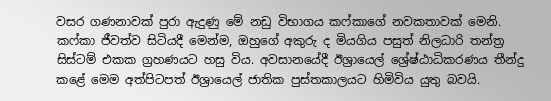වසර ගණනාවක් පුරා ඇදුණු මේ නඩු විභාගය කෆ්කාගේ නවකතාවක් මෙනි. කෆ්කා ජීවත්ව සිටියදී මෙන්ම, ඔහුගේ අකුරු ද මියගිය පසුත් නිලධාරි තන්ත්‍ර සිස්ටම් එකක ග්‍රහණයට හසු විය. අවසානයේදී ඊශ්‍රායෙල් ශ්‍රේෂ්ඨාධිකරණය තීන්දු කළේ මෙම අත්පිටපත් ඊශ්‍රායෙල් ජාතික පුස්තකාලයට හිමිවිය යුතු බවයි.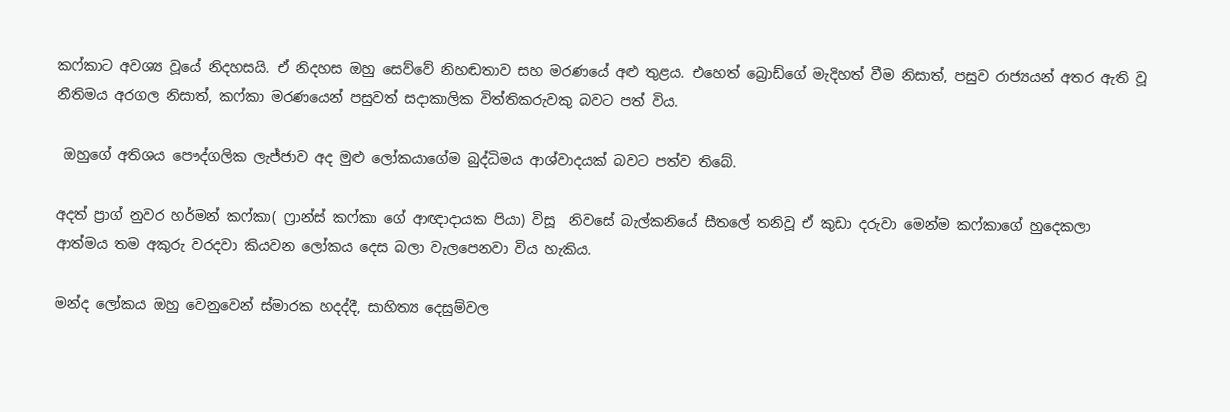කෆ්කාට අවශ්‍ය වූයේ නිදහසයි. ඒ නිදහස ඔහු සෙව්වේ නිහඬතාව සහ මරණයේ අළු තුළය. එහෙත් බ්‍රොඩ්ගේ මැදිහත් වීම නිසාත්, පසුව රාජ්‍යයන් අතර ඇති වූ නීතිමය අරගල නිසාත්, කෆ්කා මරණයෙන් පසුවත් සදාකාලික විත්තිකරුවකු බවට පත් විය.

 ඔහුගේ අතිශය පෞද්ගලික ලැජ්ජාව අද මුළු ලෝකයාගේම බුද්ධිමය ආශ්වාදයක් බවට පත්ව තිබේ.

අදත් ප්‍රාග් නුවර හර්මන් කෆ්කා( ෆ්‍රාන්ස් කෆ්කා ගේ ආඥාදායක පියා) විසූ  නිවසේ බැල්කනියේ සීතලේ තනිවූ ඒ කුඩා දරුවා මෙන්ම කෆ්කාගේ හුදෙකලා  ආත්මය තම අකුරු වරදවා කියවන ලෝකය දෙස බලා වැලපෙනවා විය හැකිය.

මන්ද ලෝකය ඔහු වෙනුවෙන් ස්මාරක හදද්දී, සාහිත්‍ය දෙසුම්වල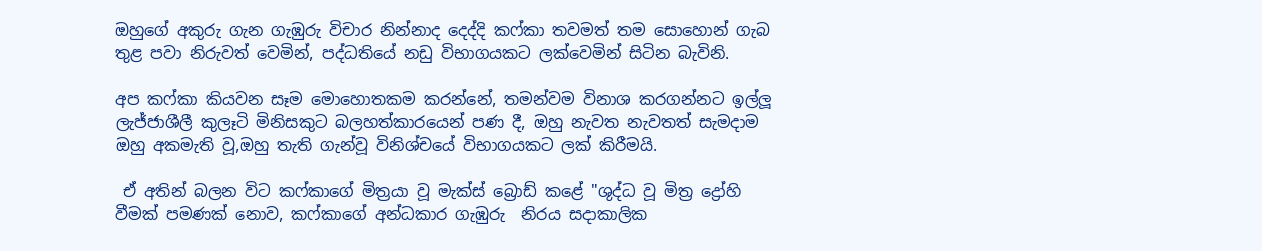ඔහුගේ අකුරු ගැන ගැඹුරු විචාර නින්නාද දෙද්දි කෆ්කා තවමත් තම සොහොන් ගැබ තුළ පවා නිරුවත් වෙමින්, පද්ධතියේ නඩු විභාගයකට ලක්වෙමින් සිටින බැවිනි.

අප කෆ්කා කියවන සෑම මොහොතකම කරන්නේ, තමන්වම විනාශ කරගන්නට ඉල්ලූ ලැජ්ජාශීලී කුලෑටි මිනිසකුට බලහත්කාරයෙන් පණ දී, ඔහු නැවත නැවතත් සැමදාම ඔහු අකමැති වූ,ඔහු තැති ගැන්වූ විනිශ්චයේ විභාගයකට ලක් කිරීමයි.

 ඒ අතින් බලන විට කෆ්කාගේ මිත්‍රයා වූ මැක්ස් බ්‍රොඩ් කළේ "ශුද්ධ වූ මිත්‍ර ද්‍රෝහි වීමක් පමණක් නොව, කෆ්කාගේ අන්ධකාර ගැඹුරු  නිරය සදාකාලික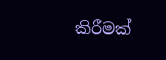කිරීමක්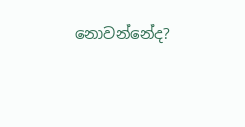නොවන්නේද?